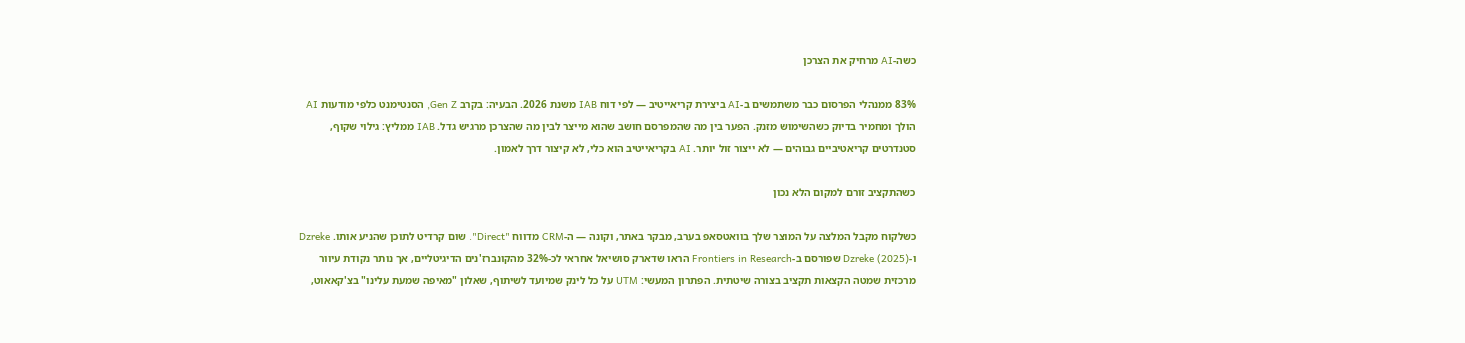כשה-AI מרחיק את הצרכן

83% ממנהלי הפרסום כבר משתמשים ב-AI ביצירת קריאייטיב — לפי דוח IAB משנת 2026. הבעיה: בקרב Gen Z, הסנטימנט כלפי מודעות AI הולך ומחמיר בדיוק כשהשימוש מזנק. הפער בין מה שהמפרסם חושב שהוא מייצר לבין מה שהצרכן מרגיש גדל. IAB ממליץ: גילוי שקוף, סטנדרטים קריאטיביים גבוהים — לא ייצור זול יותר. AI בקריאייטיב הוא כלי, לא קיצור דרך לאמון.

כשהתקציב זורם למקום הלא נכון

כשלקוח מקבל המלצה על המוצר שלך בוואטסאפ בערב, מבקר באתר, וקונה — ה-CRM מדווח "Direct". שום קרדיט לתוכן שהניע אותו. Dzreke ו-Dzreke (2025) שפורסם ב-Frontiers in Research הראו שדארק סושיאל אחראי לכ-32% מהקונברז'נים הדיגיטליים, אך נותר נקודת עיוור מרכזית שמטה הקצאות תקציב בצורה שיטתית. הפתרון המעשי: UTM על כל לינק שמיועד לשיתוף, שאלון "מאיפה שמעת עלינו" בצ'קאאוט,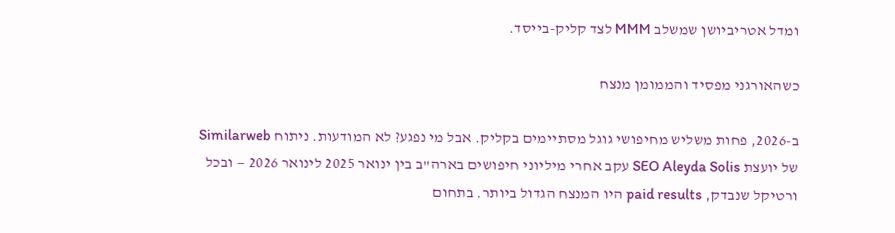ומדל אטריביושן שמשלב MMM לצד קליק-בייסד.

כשהאורגני מפסיד והממומן מנצח

ב-2026, פחות משליש מחיפושי גוגל מסתיימים בקליק. אבל מי נפגע? לא המודעות. ניתוח Similarweb של יועצת SEO Aleyda Solis עקב אחרי מיליוני חיפושים בארה"ב בין ינואר 2025 לינואר 2026 — ובכל ורטיקל שנבדק, paid results היו המנצח הגדול ביותר. בתחום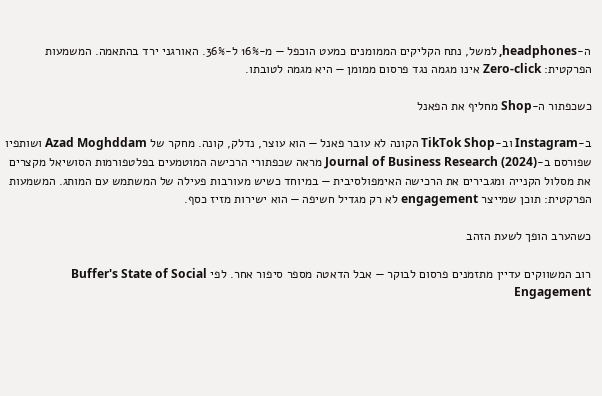ה-headphones, למשל, נתח הקליקים הממומנים כמעט הוכפל — מ-16% ל-36%. האורגני ירד בהתאמה. המשמעות הפרקטית: Zero-click אינו מגמה נגד פרסום ממומן — היא מגמה לטובתו.

כשכפתור ה-Shop מחליף את הפאנל

ב-Instagram וב-TikTok Shop הקונה לא עובר פאנל — הוא עוצר, נדלק, קונה. מחקר של Azad Moghddam ושותפיו שפורסם ב-Journal of Business Research (2024) מראה שכפתורי הרכישה המוטמעים בפלטפורמות הסושיאל מקצרים את מסלול הקנייה ומגבירים את הרכישה האימפולסיבית — במיוחד כשיש מעורבות פעילה של המשתמש עם המותג. המשמעות הפרקטית: תוכן שמייצר engagement לא רק מגדיל חשיפה — הוא ישירות מזיז כסף.

כשהערב הופך לשעת הזהב

רוב המשווקים עדיין מתזמנים פרסום לבוקר — אבל הדאטה מספר סיפור אחר. לפי Buffer's State of Social Engagement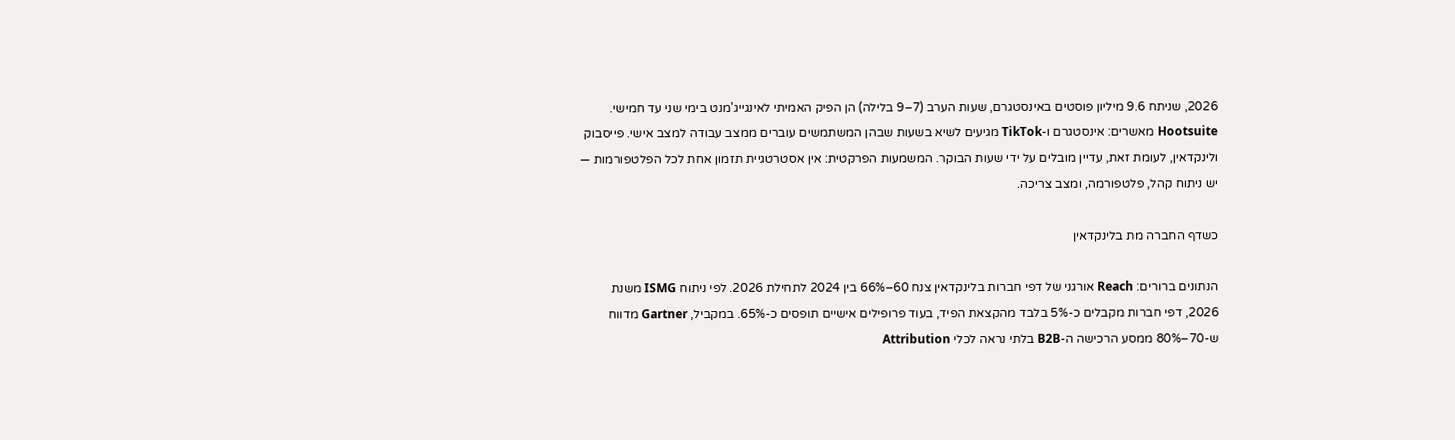2026, שניתח 9.6 מיליון פוסטים באינסטגרם, שעות הערב (7–9 בלילה) הן הפיק האמיתי לאינגייג'מנט בימי שני עד חמישי. Hootsuite מאשרים: אינסטגרם ו-TikTok מגיעים לשיא בשעות שבהן המשתמשים עוברים ממצב עבודה למצב אישי. פייסבוק ולינקדאין, לעומת זאת, עדיין מובלים על ידי שעות הבוקר. המשמעות הפרקטית: אין אסטרטגיית תזמון אחת לכל הפלטפורמות — יש ניתוח קהל, פלטפורמה, ומצב צריכה.

כשדף החברה מת בלינקדאין

הנתונים ברורים: Reach אורגני של דפי חברות בלינקדאין צנח 60–66% בין 2024 לתחילת 2026. לפי ניתוח ISMG משנת 2026, דפי חברות מקבלים כ-5% בלבד מהקצאת הפיד, בעוד פרופילים אישיים תופסים כ-65%. במקביל, Gartner מדווח ש-70–80% ממסע הרכישה ה-B2B בלתי נראה לכלי Attribution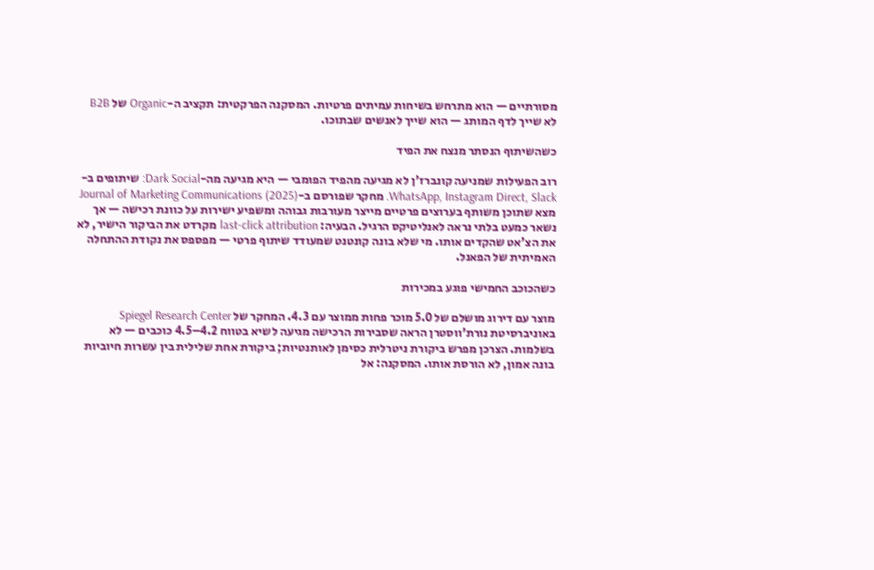מסורתיים — הוא מתרחש בשיחות עמיתים פרטיות. המסקנה הפרקטית: תקציב ה-Organic של B2B לא שייך לדף המותג — הוא שייך לאנשים שבתוכו.

כשהשיתוף הנסתר מנצח את הפיד

רוב הפעילות שמניעה קונברז'ן לא מגיעה מהפיד הפומבי — היא מגיעה מה-Dark Social: שיתופים ב-WhatsApp, Instagram Direct, Slack. מחקר שפורסם ב-Journal of Marketing Communications (2025) מצא שתוכן משותף בערוצים פרטיים מייצר מעורבות גבוהה ומשפיע ישירות על כוונת רכישה — אך נשאר כמעט בלתי נראה לאנליטיקס הרגיל. הבעיה: last-click attribution מקרדט את הביקור הישיר, לא את הצ'אט שהקדים אותו. מי שלא בונה קונטנט שמעודד שיתוף פרטי — מפספס את נקודת ההתחלה האמיתית של הפאנל.

כשהכוכב החמישי פוגע במכירות

מוצר עם דירוג מושלם של 5.0 מוכר פחות ממוצר עם 4.3. המחקר של Spiegel Research Center באוניברסיטת נורת'ווסטרן הראה שסבירות הרכישה מגיעה לשיא בטווח 4.2–4.5 כוכבים — לא בשלמות. הצרכן מפרש ביקורת ניטרלית כסימן לאותנטיות; ביקורת אחת שלילית בין עשרות חיוביות בונה אמון, לא הורסת אותו. המסקנה: אל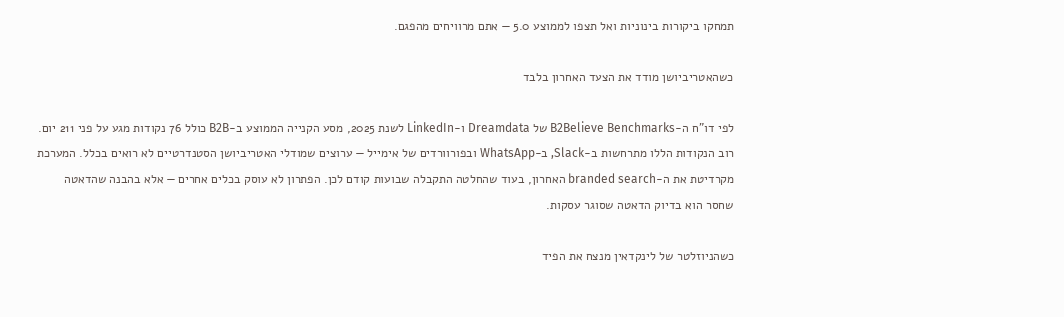תמחקו ביקורות בינוניות ואל תצפו לממוצע 5.0 — אתם מרוויחים מהפגם.

כשהאטריביושן מודד את הצעד האחרון בלבד

לפי דו"ח ה-B2Believe Benchmarks של Dreamdata ו-LinkedIn לשנת 2025, מסע הקנייה הממוצע ב-B2B כולל 76 נקודות מגע על פני 211 יום. רוב הנקודות הללו מתרחשות ב-Slack, ב-WhatsApp ובפורוורדים של אימייל — ערוצים שמודלי האטריביושן הסטנדרטיים לא רואים בכלל. המערכת מקרדיטת את ה-branded search האחרון, בעוד שהחלטה התקבלה שבועות קודם לכן. הפתרון לא עוסק בכלים אחרים — אלא בהבנה שהדאטה שחסר הוא בדיוק הדאטה שסוגר עסקות.

כשהניוזלטר של לינקדאין מנצח את הפיד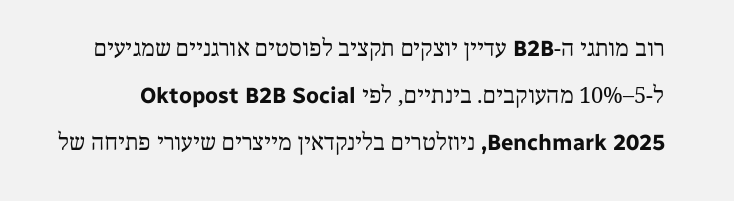רוב מותגי ה-B2B עדיין יוצקים תקציב לפוסטים אורגניים שמגיעים ל-5–10% מהעוקבים. בינתיים, לפי Oktopost B2B Social Benchmark 2025, ניוזלטרים בלינקדאין מייצרים שיעורי פתיחה של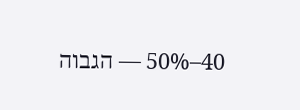40–50% — הגבוה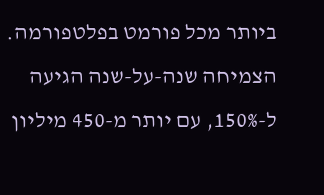ביותר מכל פורמט בפלטפורמה. הצמיחה שנה-על-שנה הגיעה ל-150%, עם יותר מ-450 מיליון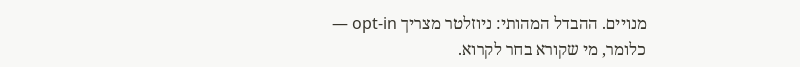מנויים. ההבדל המהותי: ניוזלטר מצריך opt-in — כלומר, מי שקורא בחר לקרוא.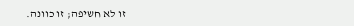זו לא חשיפה; זו כוונה.